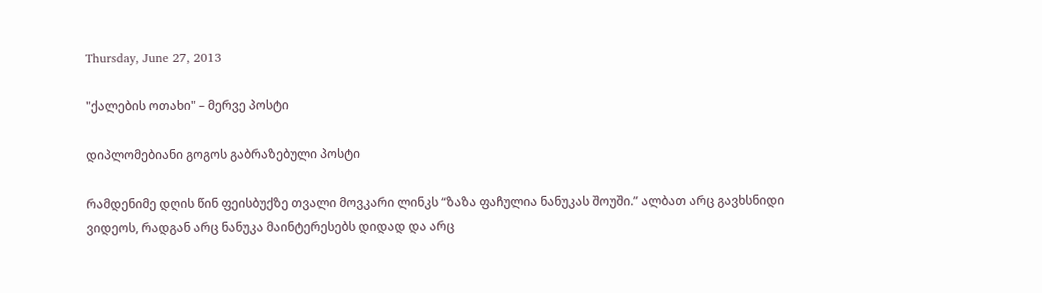Thursday, June 27, 2013

"ქალების ოთახი" – მერვე პოსტი

დიპლომებიანი გოგოს გაბრაზებული პოსტი

რამდენიმე დღის წინ ფეისბუქზე თვალი მოვკარი ლინკს “ზაზა ფაჩულია ნანუკას შოუში.” ალბათ არც გავხსნიდი ვიდეოს, რადგან არც ნანუკა მაინტერესებს დიდად და არც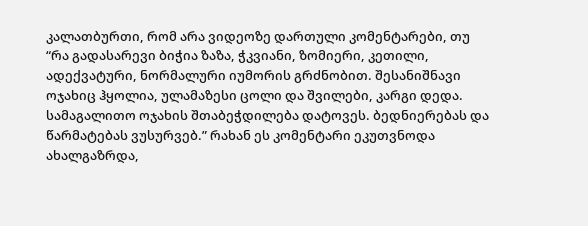კალათბურთი, რომ არა ვიდეოზე დართული კომენტარები, თუ “რა გადასარევი ბიჭია ზაზა, ჭკვიანი, ზომიერი, კეთილი, ადექვატური, ნორმალური იუმორის გრძნობით. შესანიშნავი ოჯახიც ჰყოლია, ულამაზესი ცოლი და შვილები, კარგი დედა. სამაგალითო ოჯახის შთაბეჭდილება დატოვეს. ბედნიერებას და წარმატებას ვუსურვებ.” რახან ეს კომენტარი ეკუთვნოდა ახალგაზრდა,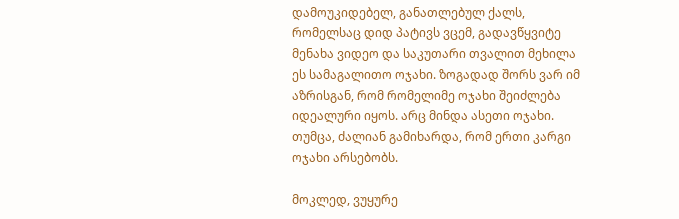დამოუკიდებელ, განათლებულ ქალს, რომელსაც დიდ პატივს ვცემ, გადავწყვიტე მენახა ვიდეო და საკუთარი თვალით მეხილა ეს სამაგალითო ოჯახი. ზოგადად შორს ვარ იმ აზრისგან, რომ რომელიმე ოჯახი შეიძლება იდეალური იყოს. არც მინდა ასეთი ოჯახი. თუმცა, ძალიან გამიხარდა, რომ ერთი კარგი ოჯახი არსებობს.

მოკლედ, ვუყურე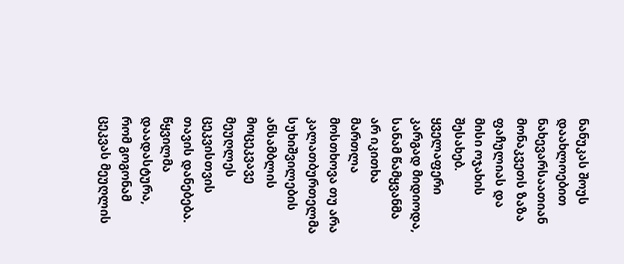ნანუკას შოუს დაახლოებით ნახევარსაათიან მონაკვეთს ზაზა ფაჩულიას და მისი ოჯახის შესახებ. ყველაფერი კარგად მიდიოდა, სანამ წამყვანმა არ იკითხა მართლა მოსთხოვა თუ არა კალათბურთელმა სუხიშვილების ანსამბლის მოცეკვავე მეუღლეს ცეკვისთვის თავის დანებება. წყვილმა დაადასტურა, რომ გოგონამ ცეკვას მეუღლის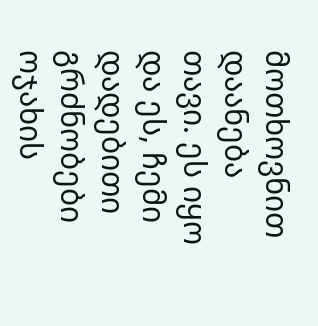მოთხოვნით დაანება თავი. ეს იყო და ეს, ჩემი დადებითი გრძნობები ოჯახის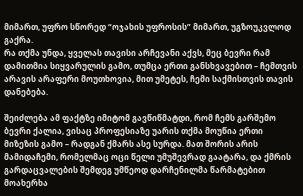მიმართ, უფრო სწორედ “ოჯახის უფროსის” მიმართ, უგზოუკვლოდ გაქრა.
რა თქმა უნდა, ყველას თავისი არჩევანი აქვს, მეც ბევრი რამ დამითმია სიყვარულის გამო, თუმცა ერთი განსხვავებით – ჩემთვის არავის არაფერი მოუთხოვია, მით უმეტეს, ჩემი საქმისთვის თავის დანებება.

შეიძლება ამ ფაქტზე იმიტომ გავწიწმატდი, რომ ჩემს გარშემო ბევრი ქალია, ვისაც პროფესიაზე უარის თქმა მოუწია ერთი მიზეზის გამო – რადგან ქმარს ასე სურდა. მათ შორის არის მამიდაჩემი, რომელმაც ოცი წელი უმუშევრად გაატარა, და ქმრის გარდაცვალების შემდეგ უმწეოდ დარჩენილმა წარმატებით მოახერხა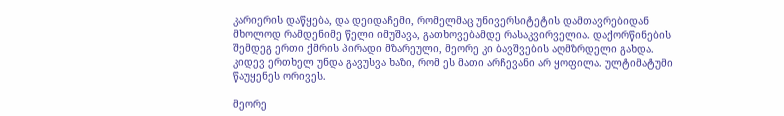კარიერის დაწყება, და დეიდაჩემი, რომელმაც უნივერსიტეტის დამთავრებიდან მხოლოდ რამდენიმე წელი იმუშავა, გათხოვებამდე რასაკვირველია. დაქორწინების შემდეგ ერთი ქმრის პირადი მზარეული, მეორე კი ბავშვების აღმზრდელი გახდა. კიდევ ერთხელ უნდა გავუსვა ხაზი, რომ ეს მათი არჩევანი არ ყოფილა. ულტიმატუმი წაუყენეს ორივეს.

მეორე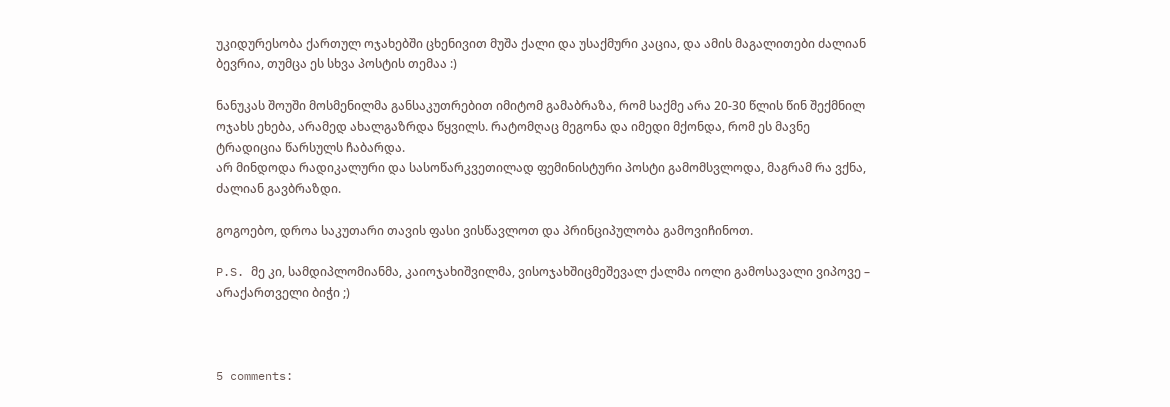უკიდურესობა ქართულ ოჯახებში ცხენივით მუშა ქალი და უსაქმური კაცია, და ამის მაგალითები ძალიან ბევრია, თუმცა ეს სხვა პოსტის თემაა :)

ნანუკას შოუში მოსმენილმა განსაკუთრებით იმიტომ გამაბრაზა, რომ საქმე არა 20-30 წლის წინ შექმნილ ოჯახს ეხება, არამედ ახალგაზრდა წყვილს. რატომღაც მეგონა და იმედი მქონდა, რომ ეს მავნე ტრადიცია წარსულს ჩაბარდა.
არ მინდოდა რადიკალური და სასოწარკვეთილად ფემინისტური პოსტი გამომსვლოდა, მაგრამ რა ვქნა, ძალიან გავბრაზდი.

გოგოებო, დროა საკუთარი თავის ფასი ვისწავლოთ და პრინციპულობა გამოვიჩინოთ.

P.S. მე კი, სამდიპლომიანმა, კაიოჯახიშვილმა, ვისოჯახშიცმეშევალ ქალმა იოლი გამოსავალი ვიპოვე – არაქართველი ბიჭი ;)



5 comments: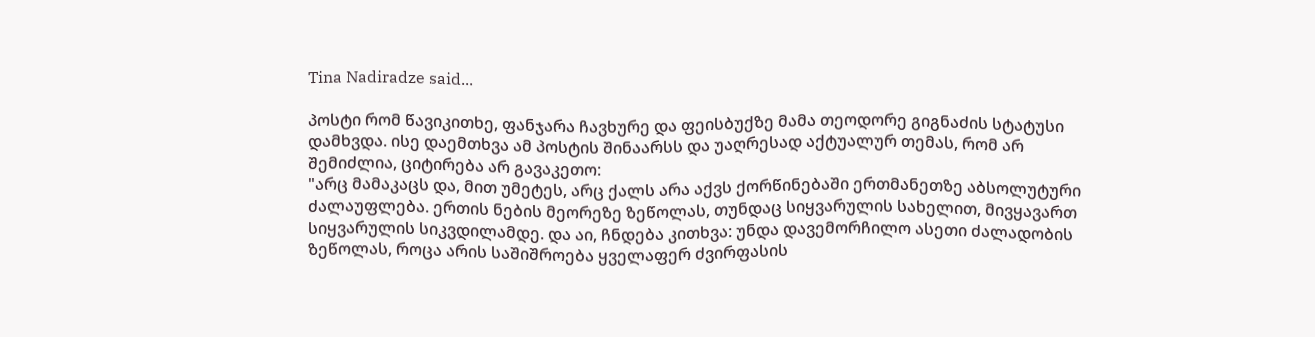Tina Nadiradze said...

პოსტი რომ წავიკითხე, ფანჯარა ჩავხურე და ფეისბუქზე მამა თეოდორე გიგნაძის სტატუსი დამხვდა. ისე დაემთხვა ამ პოსტის შინაარსს და უაღრესად აქტუალურ თემას, რომ არ შემიძლია, ციტირება არ გავაკეთო:
"არც მამაკაცს და, მით უმეტეს, არც ქალს არა აქვს ქორწინებაში ერთმანეთზე აბსოლუტური ძალაუფლება. ერთის ნების მეორეზე ზეწოლას, თუნდაც სიყვარულის სახელით, მივყავართ სიყვარულის სიკვდილამდე. და აი, ჩნდება კითხვა: უნდა დავემორჩილო ასეთი ძალადობის ზეწოლას, როცა არის საშიშროება ყველაფერ ძვირფასის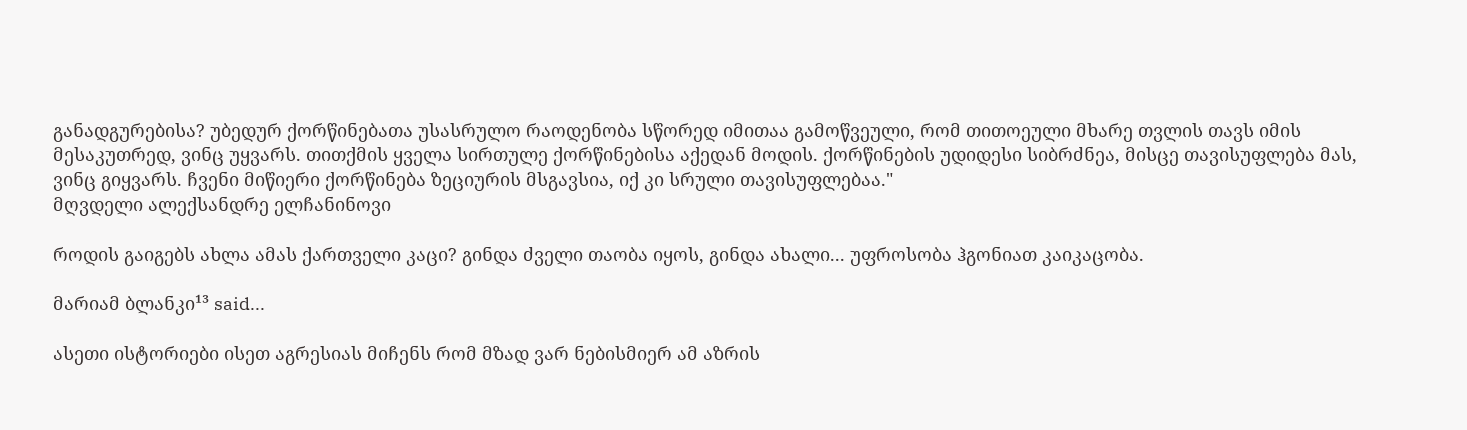განადგურებისა? უბედურ ქორწინებათა უსასრულო რაოდენობა სწორედ იმითაა გამოწვეული, რომ თითოეული მხარე თვლის თავს იმის მესაკუთრედ, ვინც უყვარს. თითქმის ყველა სირთულე ქორწინებისა აქედან მოდის. ქორწინების უდიდესი სიბრძნეა, მისცე თავისუფლება მას, ვინც გიყვარს. ჩვენი მიწიერი ქორწინება ზეციურის მსგავსია, იქ კი სრული თავისუფლებაა."
მღვდელი ალექსანდრე ელჩანინოვი

როდის გაიგებს ახლა ამას ქართველი კაცი? გინდა ძველი თაობა იყოს, გინდა ახალი... უფროსობა ჰგონიათ კაიკაცობა.

მარიამ ბლანკი¹³ said...

ასეთი ისტორიები ისეთ აგრესიას მიჩენს რომ მზად ვარ ნებისმიერ ამ აზრის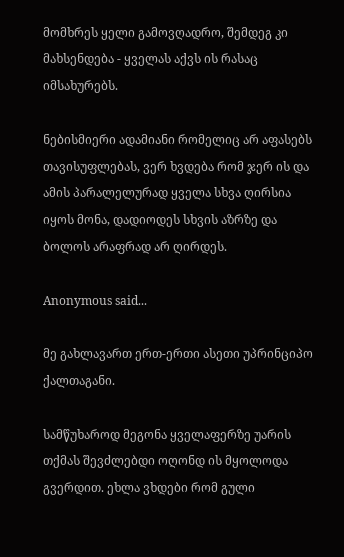მომხრეს ყელი გამოვღადრო, შემდეგ კი მახსენდება - ყველას აქვს ის რასაც იმსახურებს.

ნებისმიერი ადამიანი რომელიც არ აფასებს თავისუფლებას, ვერ ხვდება რომ ჯერ ის და ამის პარალელურად ყველა სხვა ღირსია იყოს მონა, დადიოდეს სხვის აზრზე და ბოლოს არაფრად არ ღირდეს.

Anonymous said...

მე გახლავართ ერთ-ერთი ასეთი უპრინციპო ქალთაგანი.

სამწუხაროდ მეგონა ყველაფერზე უარის თქმას შევძლებდი ოღონდ ის მყოლოდა გვერდით. ეხლა ვხდები რომ გული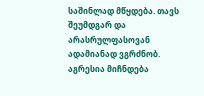საშინლად მწყდება. თავს შეუმდგარ და არასრულფასოვან ადამიანად ვგრძნობ. აგრესია მიჩნდება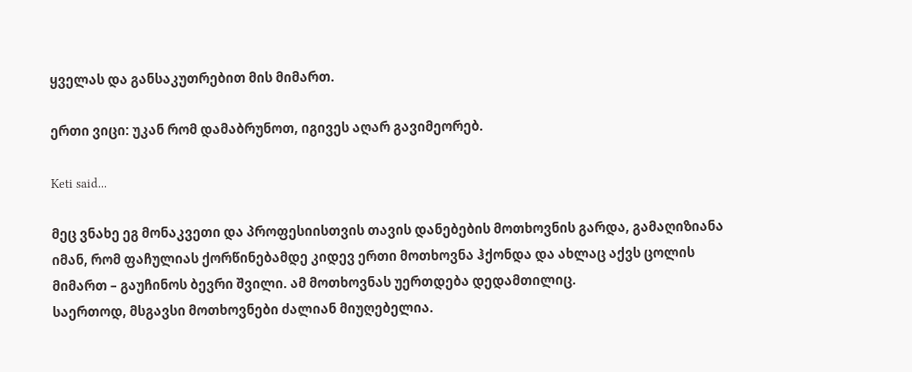ყველას და განსაკუთრებით მის მიმართ.

ერთი ვიცი: უკან რომ დამაბრუნოთ, იგივეს აღარ გავიმეორებ.

Keti said...

მეც ვნახე ეგ მონაკვეთი და პროფესიისთვის თავის დანებების მოთხოვნის გარდა, გამაღიზიანა იმან, რომ ფაჩულიას ქორწინებამდე კიდევ ერთი მოთხოვნა ჰქონდა და ახლაც აქვს ცოლის მიმართ – გაუჩინოს ბევრი შვილი. ამ მოთხოვნას უერთდება დედამთილიც.
საერთოდ, მსგავსი მოთხოვნები ძალიან მიუღებელია.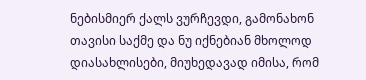ნებისმიერ ქალს ვურჩევდი, გამონახონ თავისი საქმე და ნუ იქნებიან მხოლოდ დიასახლისები, მიუხედავად იმისა, რომ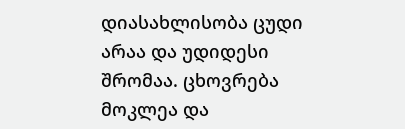დიასახლისობა ცუდი არაა და უდიდესი შრომაა. ცხოვრება მოკლეა და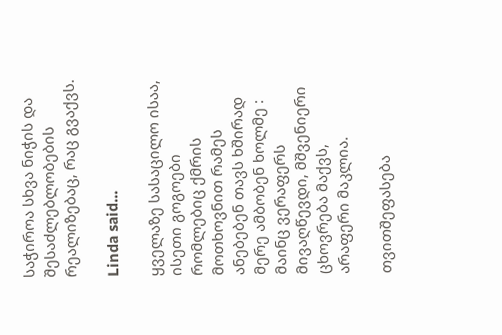საჭიროა სხვა ნიჭის და შესაძლებლობების რეალიზებაც, რაც გვაქვს.

Linda said...

ყველაზე სასაცილო ისაა, ისეთი გოგოები რომლებიც ქმრის მოთხოვნით რამეს ანებებენ თავს ხშირად მერე ამბობენ ხოლმე : მაინც ვერაფერს მივაღწევდი, მშვენიერი ცხოვრება მაქვს, არაფერი მაკლია.

თვითშეფასება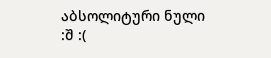აბსოლიტური ნული :შ :(